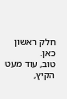חלק ראשון כאן.
טוב, עוד מעט הקיץ,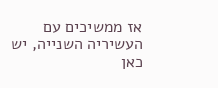אז ממשיכים עם העשיריה השנייה, יש כאן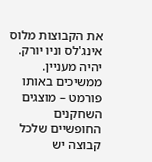את הקבוצות מלוס אינג'לס וניו יורק.
יהיה מעניין.
ממשיכים באותו פורמט – מוצגים השחקנים החופשיים שלכל קבוצה יש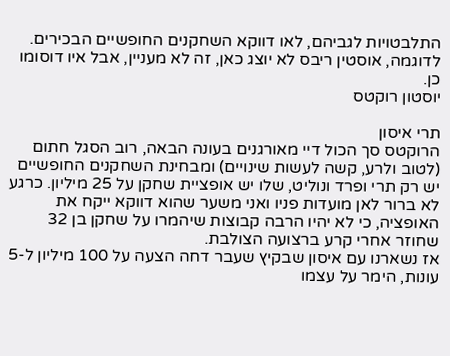התלבטויות לגביהם, לאו דווקא השחקנים החופשיים הבכירים. לדוגמה, אוסטין ריבס לא יוצג כאן, זה לא מעניין, אבל איו דוסומו כן.
יוסטון רוקטס

תרי איסון
הרוקטס סך הכול דיי מאורגנים בעונה הבאה, רוב הסגל חתום (לטוב ולרע, קשה לעשות שינויים) ומבחינת השחקנים החופשיים יש רק תרי ופרד ונוליט, שלו יש אופציית שחקן על 25 מיליון. כרגע לא ברור לאן מועדות פניו ואני משער שהוא דווקא ייקח את האופציה, כי לא יהיו הרבה קבוצות שיהמרו על שחקן בן 32 שחוזר אחרי קרע ברצועה הצולבת.
אז נשארנו עם איסון שבקיץ שעבר דחה הצעה על 100 מיליון ל-5 עונות, הימר על עצמו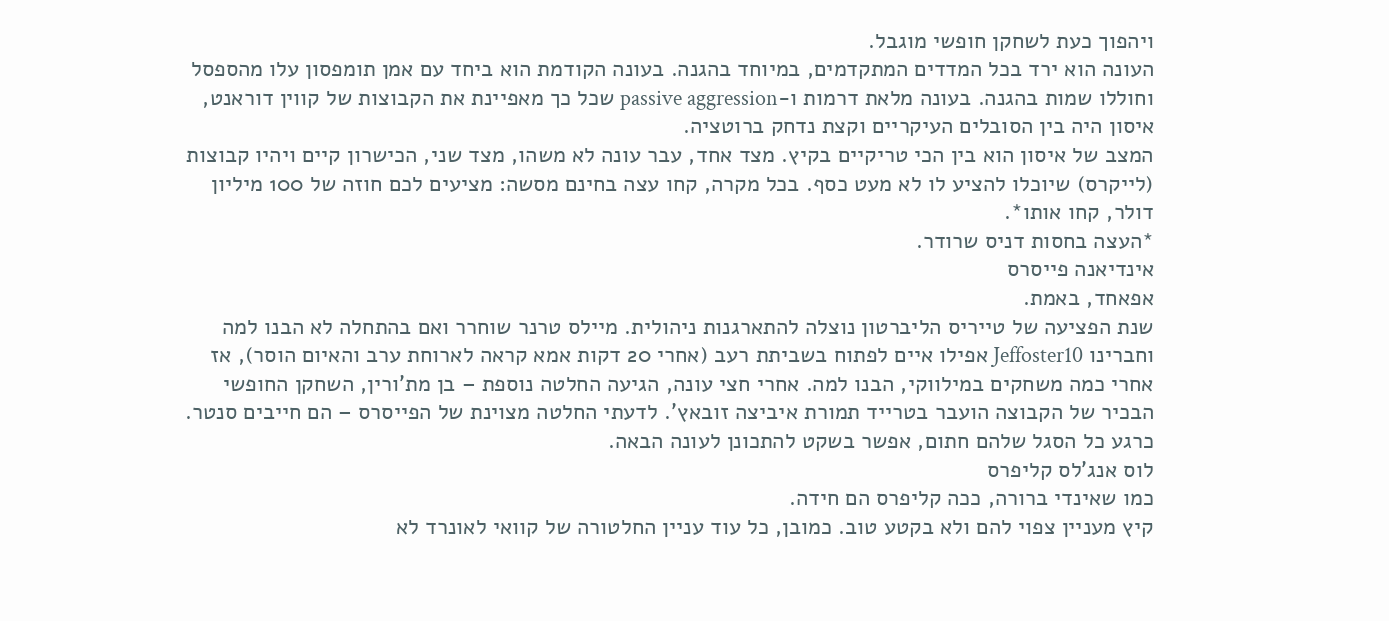ויהפוך כעת לשחקן חופשי מוגבל.
העונה הוא ירד בכל המדדים המתקדמים, במיוחד בהגנה. בעונה הקודמת הוא ביחד עם אמן תומפסון עלו מהספסל וחוללו שמות בהגנה. בעונה מלאת דרמות ו-passive aggression שכל כך מאפיינת את הקבוצות של קווין דוראנט, איסון היה בין הסובלים העיקריים וקצת נדחק ברוטציה.
המצב של איסון הוא בין הכי טריקיים בקיץ. מצד אחד, עבר עונה לא משהו, מצד שני, הכישרון קיים ויהיו קבוצות (לייקרס) שיוכלו להציע לו לא מעט כסף. בכל מקרה, קחו עצה בחינם מסשה: מציעים לכם חוזה של 100 מיליון דולר, קחו אותו*.
*העצה בחסות דניס שרודר.
אינדיאנה פייסרס
אפאחד, באמת.
שנת הפציעה של טייריס הליברטון נוצלה להתארגנות ניהולית. מיילס טרנר שוחרר ואם בהתחלה לא הבנו למה וחברינו Jeffoster10 אפילו איים לפתוח בשביתת רעב (אחרי 20 דקות אמא קראה לארוחת ערב והאיום הוסר), אז אחרי כמה משחקים במילווקי, הבנו למה. אחרי חצי עונה, הגיעה החלטה נוספת – בן מת'ורין, השחקן החופשי הבכיר של הקבוצה הועבר בטרייד תמורת איביצה זובאץ'. לדעתי החלטה מצוינת של הפייסרס – הם חייבים סנטר.
כרגע כל הסגל שלהם חתום, אפשר בשקט להתכונן לעונה הבאה.
לוס אנג'לס קליפרס
כמו שאינדי ברורה, ככה קליפרס הם חידה.
קיץ מעניין צפוי להם ולא בקטע טוב. כמובן, כל עוד עניין החלטורה של קוואי לאונרד לא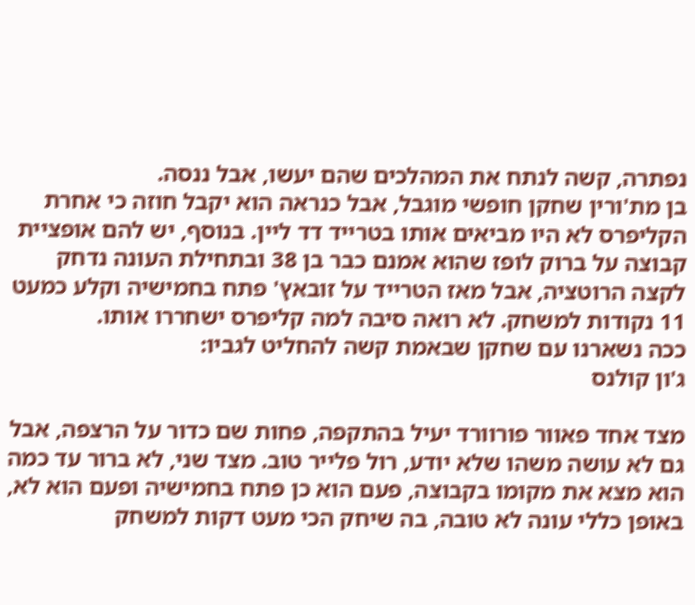נפתרה, קשה לנתח את המהלכים שהם יעשו, אבל ננסה.
בן מת'ורין שחקן חופשי מוגבל, אבל כנראה הוא יקבל חוזה כי אחרת הקליפרס לא היו מביאים אותו בטרייד דד ליין. בנוסף, יש להם אופציית קבוצה על ברוק לופז שהוא אמנם כבר בן 38 ובתחילת העונה נדחק לקצה הרוטציה, אבל מאז הטרייד על זובאץ' פתח בחמישיה וקלע כמעט 11 נקודות למשחק. לא רואה סיבה למה קליפרס ישחררו אותו.
ככה נשארנו עם שחקן שבאמת קשה להחליט לגביו:
ג'ון קולנס

מצד אחד פאוור פורוורד יעיל בהתקפה, פחות שם כדור על הרצפה, אבל גם לא עושה משהו שלא יודע, רול פלייר טוב. מצד שני, לא ברור עד כמה הוא מצא את מקומו בקבוצה, פעם הוא כן פתח בחמישיה ופעם הוא לא, באופן כללי עונה לא טובה, בה שיחק הכי מעט דקות למשחק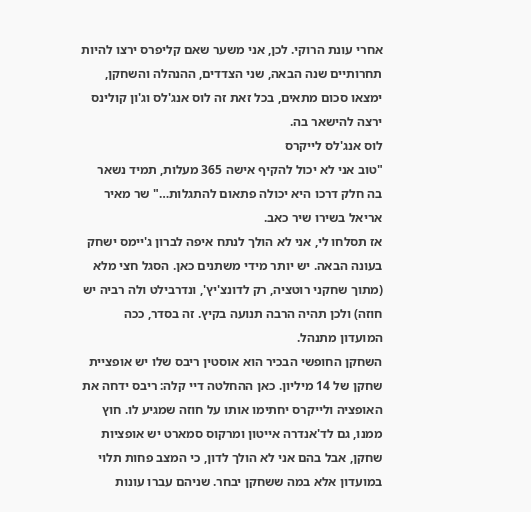אחרי עונת הרוקי. לכן, אני משער שאם קליפרס ירצו להיות תחרותיים שנה הבאה, שני הצדדים, ההנהלה והשחקן, ימצאו סכום מתאים, בכל זאת זה לוס אנג'לס וג'ון קולינס ירצה להישאר בה.
לוס אנג'לס לייקרס
"טוב אני לא יכול להקיף אישה 365 מעלות, תמיד נשאר בה חלק דרכו היא יכולה פתאום להתגלות…" שר מאיר אריאל בשירו שיר כאב.
אז תסלחו לי, אני לא הולך לנתח איפה לברון ג'יימס ישחק בעונה הבאה. יש יותר מידי משתנים כאן. הסגל חצי מלא (מתוך שחקני רוטציה, רק לדונצ'יץ', ונדרבילט ולה רביה יש חוזה) ולכן תהיה הרבה תנועה בקיץ. זה בסדר, ככה המועדון מתנהל.
השחקן החופשי הבכיר הוא אוסטין ריבס שלו יש אופציית שחקן של 14 מיליון. כאן ההחלטה דיי קלה: ריבס ידחה את האופציה ולייקרס יחתימו אותו על חוזה שמגיע לו. חוץ ממנו, גם לד'אנדרה אייטון ומרקוס סמארט יש אופציות שחקן, אבל בהם אני לא הולך לדון, כי המצב פחות תלוי במועדון אלא במה ששחקן יבחר. שניהם עברו עונות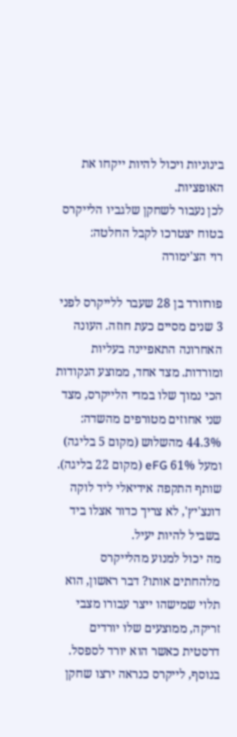בינוניות ויכול להיות ייקחו את האופציות.
לכן נעבור לשחקן שלגביו הלייקרס בטוח יצטרכו לקבל החלטה:
רוי הצ'ימורה

פורוורד בן 28 שעבר ללייקרס לפני 3 שנים מסיים כעת חוזה. העונה האחרונה התאפיינה בעליות ומורדות. מצד אחד, ממוצע הנקודות הכי נמוך שלו במדי הלייקרס, מצד שני אחוזים מטורפים מהשדה: 44.3% מהשלוש (מקום 5 בליגה) ומעל 61% eFG (מקום 22 בליגה). שותף התקפה אידיאלי ליד לוקה דונצ'יץ', לא צריך כדור אצלו ביד בשביל להיות יעיל.
מה יכול למנוע מהלייקרס מלהחתים אותו? דבר ראשון, הוא תלוי שמישהו ייצר עבורו מצבי זריקה, ממוצעים שלו יורדים דרסטית כאשר הוא יורד לספסל. בנוסף, לייקרס כנראה ירצו שחקן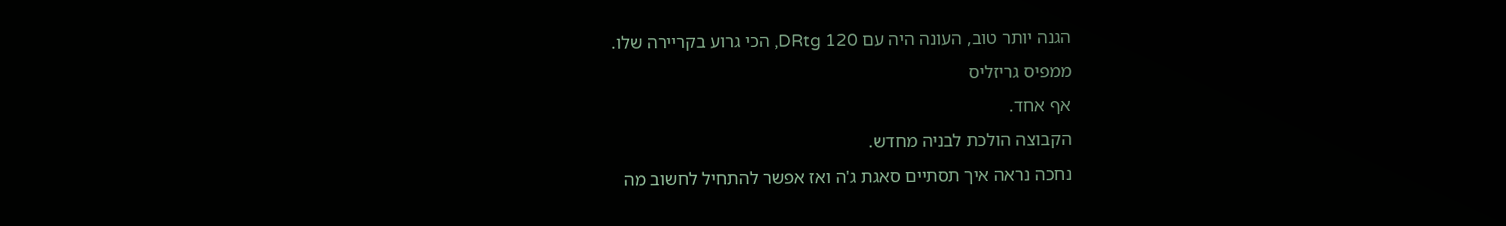הגנה יותר טוב, העונה היה עם DRtg 120, הכי גרוע בקריירה שלו.
ממפיס גריזליס
אף אחד.
הקבוצה הולכת לבניה מחדש.
נחכה נראה איך תסתיים סאגת ג'ה ואז אפשר להתחיל לחשוב מה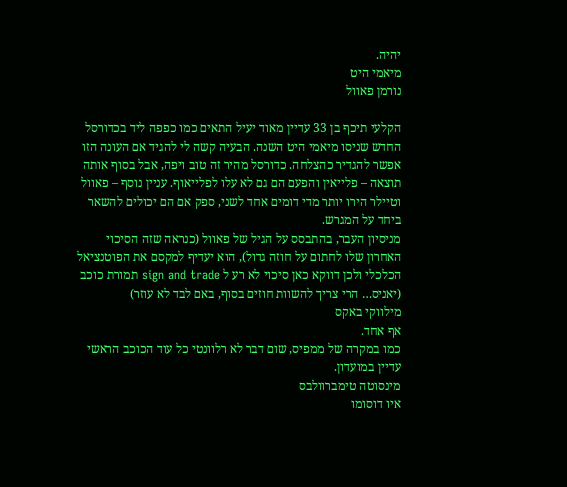יהיה.
מיאמי היט
נורמן פאוול

הקלעי תיכף בן 33 עדיין מאוד יעיל התאים כמו כפפה ליד בכדורסל החדש שניסו מיאמי היט השנה. הבעיה קשה לי להגיד אם העונה הזו אפשר להגדיר כהצלחה. כדורסל מהיר זה טוב ויפה, אבל בסוף אותה תוצאה – פלייאין והפעם הם גם לא עלו לפלייאוף. עניין נוסף – פאוול וטיילר הירו יותר מדי דומים אחד לשני, ספק אם הם יכולים להשאר ביחד על המגרש.
מניסיון העבר, בהתבסס על הגיל של פאוול (כנראה שזה הסיכוי האחרון שלו לחתום על חוזה גדול), הוא יעדיף למקסם את הפוטנציאל הכלכלי ולכן דווקא כאן סיכוי לא רע ל sign and trade תמורת כוכב (יאניס… הרי צריך להשוות חוזים בסוף, באם לבד לא עוזר)
מילווקי באקס
אף אחד.
כמו במקרה של ממפיס, שום דבר לא רלוונטי כל עוד הכוכב הראשי עדיין במועדון.
מינסוטה טימברוולבס
איו דוסומו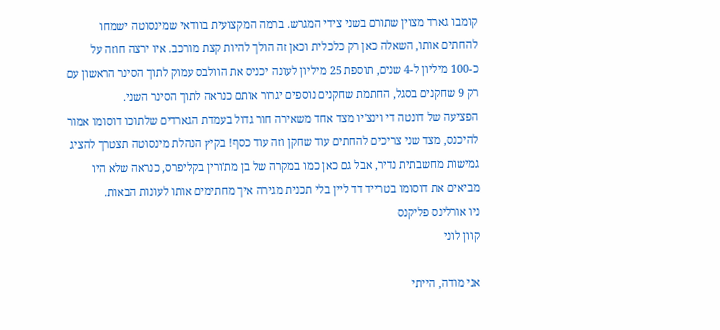קומבו גארד מצוין שתורם בשני צידי המגרש. ברמה המקצועית בוודאי שמינסוטה ישמחו להחתים אותו, השאלה כאן רק כלכלית וכאן זה הולך להיות קצת מורכב. איו ירצה חוזה על כ-100 מיליון ל-4 שנים, תוספת 25 מיליון לעונה יכניס את הוולבס עמוק לתוך הסינר הראשון עם רק 9 שחקנים בסגל, החתמת שחקנים נוספים יגרור אותם כנראה לתוך הסינר השני.
הפציעה של דונטה די וינצ'יו מצד אחד משאירה חור גדול בעמדת הגארדים שלתוכו דוסומו אמור להיכנס, מצד שני צריכים להחתים עוד שחקן וזה עוד כסף! בקיץ הנהלת מינסוטה תצטרך להציג גמישות מחשבתית נדיר, אבל גם כאן כמו במקרה של בן מת'ורין בקליפרס, כנראה שלא היו מביאים את דוסומו בטרייד דד ליין בלי תכנית מגירה איך מחתימים אותו לעונות הבאות.
ניו אורלינס פליקנס
קוון לוני

אני מודה, הייתי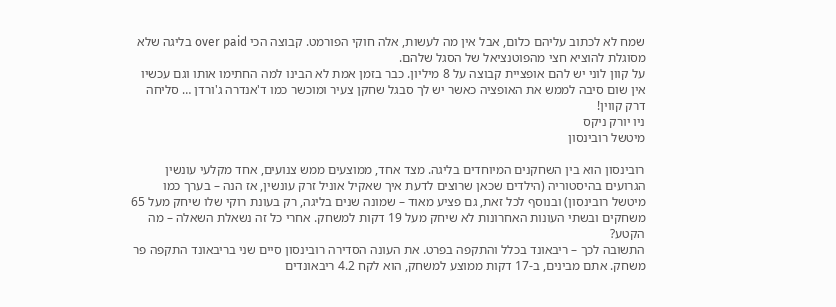שמח לא לכתוב עליהם כלום, אבל אין מה לעשות, אלה חוקי הפורמט. קבוצה הכי over paid בליגה שלא מסוגלת להוציא חצי מהפוטנציאל של הסגל שלהם.
על קוון לוני יש להם אופציית קבוצה על 8 מיליון. כבר בזמן אמת לא הבינו למה החתימו אותו וגם עכשיו אין שום סיבה לממש את האופציה כאשר יש לך סבגל שחקן צעיר ומוכשר כמו ד'אנדרה ג'ורדן … סליחה דרק קווין!
ניו יורק ניקס
מיטשל רובינסון

רובינסון הוא בין השחקנים המיוחדים בליגה. מצד אחד, ממוצעים ממש צנועים, אחד מקלעי עונשין הגרועים בהיסטוריה (הילדים שכאן שרוצים לדעת איך שאקיל אוניל זרק עונשין, אז הנה – בערך כמו מיטשל רובינסון) ובנוסף לכל זאת, גם פציע מאוד – שמונה שנים בליגה, רק בעונת רוקי שלו שיחק מעל 65 משחקים ובשתי העונות האחרונות לא שיחק מעל 19 דקות למשחק. אחרי כל זה נשאלת השאלה – מה הקטע?
התשובה לכך – ריבאונד בכלל והתקפה בפרט. את העונה הסדירה רובינסון סיים שני בריבאונד התקפה פר משחק. אתם מבינים, ב-17 דקות ממוצע למשחק, הוא לקח 4.2 ריבאונדים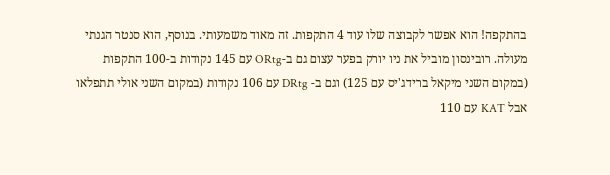בהתקפה! הוא אפשר לקבוצה שלו עוד 4 התקפות. זה מאוד משמעותי. בנוסף, הוא סנטר הגנתי מעולה. רובינסון מוביל את ניו יורק בפער עצום גם ב-ORtg עם 145 נקודות ב-100 התקפות (במקום השני מיקאל ברידג'יס עם 125) וגם ב- DRtg עם 106 נקודות (במקום השני אולי תתפלאו אבל KAT עם 110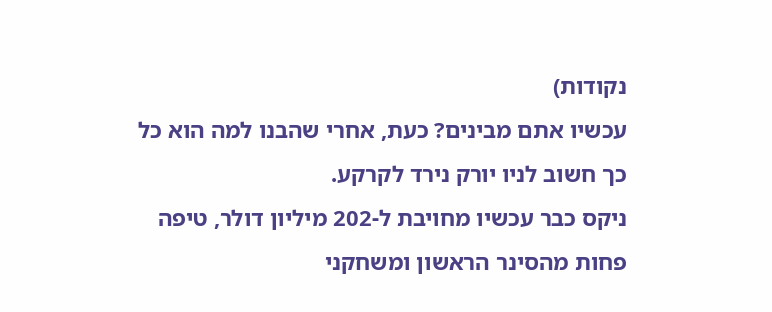נקודות)
עכשיו אתם מבינים? כעת, אחרי שהבנו למה הוא כל כך חשוב לניו יורק נירד לקרקע.
ניקס כבר עכשיו מחויבת ל-202 מיליון דולר, טיפה פחות מהסינר הראשון ומשחקני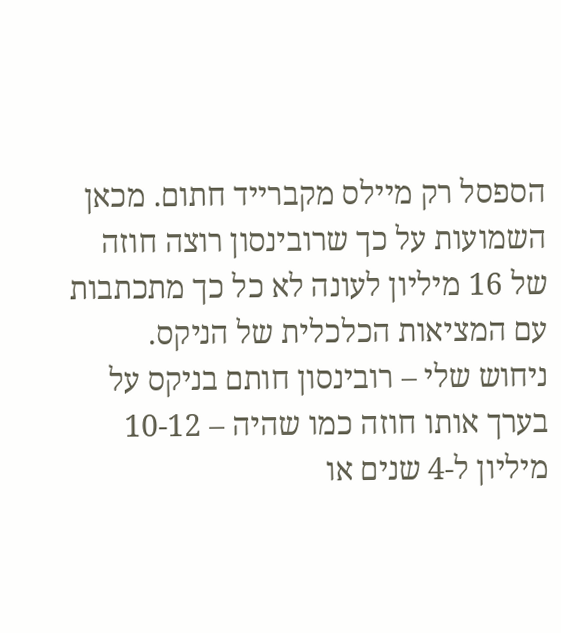הספסל רק מיילס מקברייד חתום. מכאן השמועות על כך שרובינסון רוצה חוזה של 16 מיליון לעונה לא כל כך מתכתבות עם המציאות הכלכלית של הניקס.
ניחוש שלי – רובינסון חותם בניקס על בערך אותו חוזה כמו שהיה – 10-12 מיליון ל-4 שנים או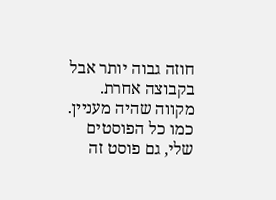חוזה גבוה יותר אבל בקבוצה אחרת.
מקווה שהיה מעניין.
כמו כל הפוסטים שלי, גם פוסט זה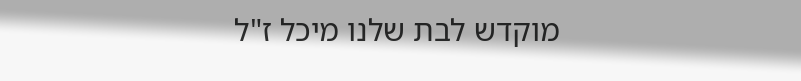מוקדש לבת שלנו מיכל ז"ל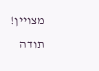מצויין! תודה